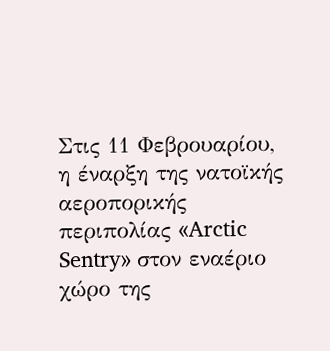Στις 11 Φεβρουαρίου, η έναρξη της νατοϊκής αεροπορικής περιπολίας «Arctic Sentry» στον εναέριο χώρο της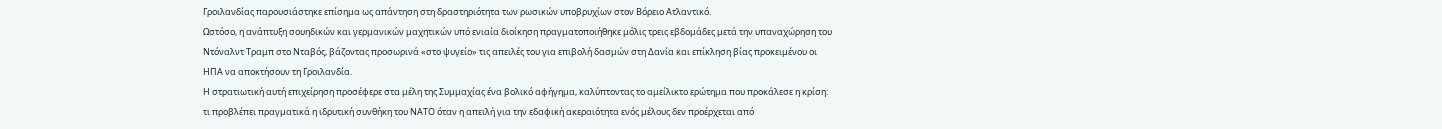Γροιλανδίας παρουσιάστηκε επίσημα ως απάντηση στη δραστηριότητα των ρωσικών υποβρυχίων στον Βόρειο Ατλαντικό.
Ωστόσο, η ανάπτυξη σουηδικών και γερμανικών μαχητικών υπό ενιαία διοίκηση πραγματοποιήθηκε μόλις τρεις εβδομάδες μετά την υπαναχώρηση του Ντόναλντ Τραμπ στο Νταβός, βάζοντας προσωρινά «στο ψυγείο» τις απειλές του για επιβολή δασμών στη Δανία και επίκληση βίας προκειμένου οι ΗΠΑ να αποκτήσουν τη Γροιλανδία.
Η στρατιωτική αυτή επιχείρηση προσέφερε στα μέλη της Συμμαχίας ένα βολικό αφήγημα, καλύπτοντας το αμείλικτο ερώτημα που προκάλεσε η κρίση: τι προβλέπει πραγματικά η ιδρυτική συνθήκη του ΝΑΤΟ όταν η απειλή για την εδαφική ακεραιότητα ενός μέλους δεν προέρχεται από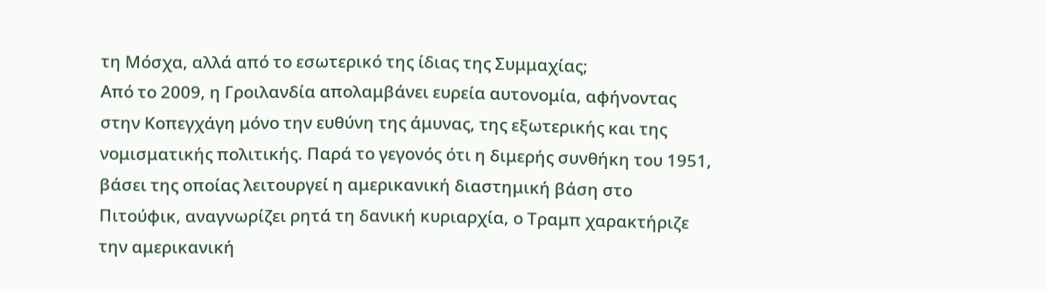τη Μόσχα, αλλά από το εσωτερικό της ίδιας της Συμμαχίας;
Από το 2009, η Γροιλανδία απολαμβάνει ευρεία αυτονομία, αφήνοντας στην Κοπεγχάγη μόνο την ευθύνη της άμυνας, της εξωτερικής και της νομισματικής πολιτικής. Παρά το γεγονός ότι η διμερής συνθήκη του 1951, βάσει της οποίας λειτουργεί η αμερικανική διαστημική βάση στο Πιτούφικ, αναγνωρίζει ρητά τη δανική κυριαρχία, ο Τραμπ χαρακτήριζε την αμερικανική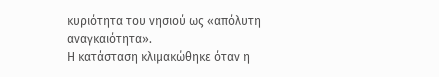κυριότητα του νησιού ως «απόλυτη αναγκαιότητα».
Η κατάσταση κλιμακώθηκε όταν η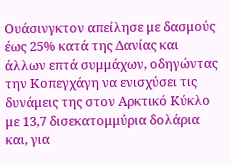Ουάσινγκτον απείλησε με δασμούς έως 25% κατά της Δανίας και άλλων επτά συμμάχων, οδηγώντας την Κοπεγχάγη να ενισχύσει τις δυνάμεις της στον Αρκτικό Κύκλο με 13,7 δισεκατομμύρια δολάρια και, για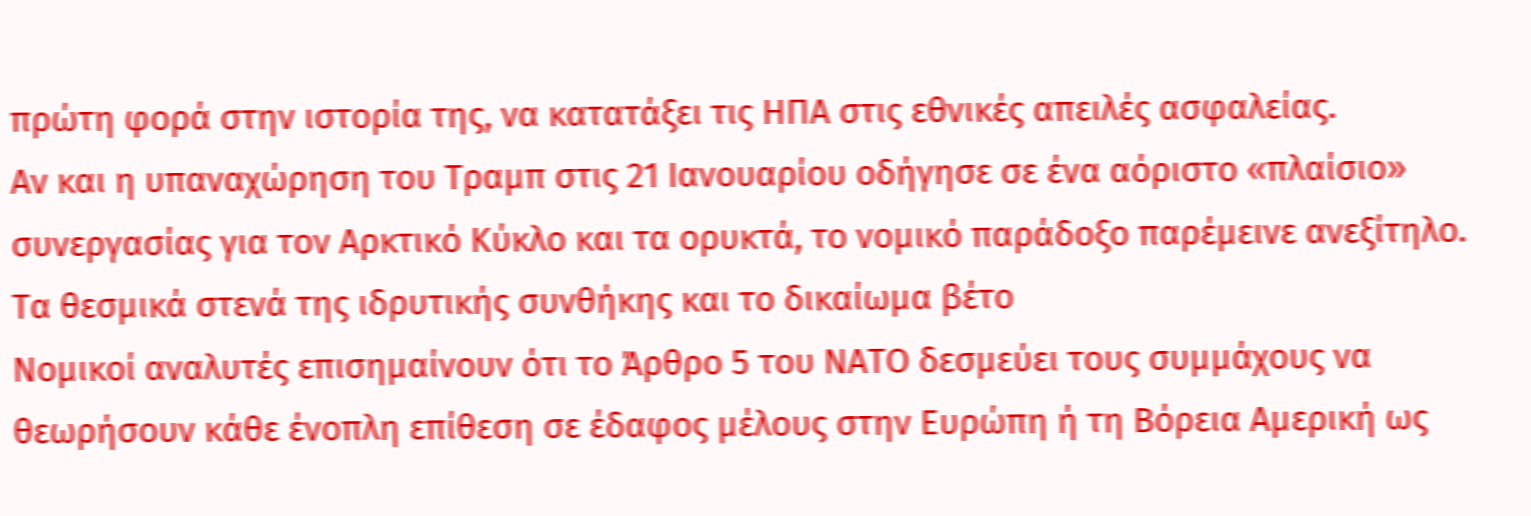πρώτη φορά στην ιστορία της, να κατατάξει τις ΗΠΑ στις εθνικές απειλές ασφαλείας.
Αν και η υπαναχώρηση του Τραμπ στις 21 Ιανουαρίου οδήγησε σε ένα αόριστο «πλαίσιο» συνεργασίας για τον Αρκτικό Κύκλο και τα ορυκτά, το νομικό παράδοξο παρέμεινε ανεξίτηλο.
Τα θεσμικά στενά της ιδρυτικής συνθήκης και το δικαίωμα βέτο
Νομικοί αναλυτές επισημαίνουν ότι το Άρθρο 5 του ΝΑΤΟ δεσμεύει τους συμμάχους να θεωρήσουν κάθε ένοπλη επίθεση σε έδαφος μέλους στην Ευρώπη ή τη Βόρεια Αμερική ως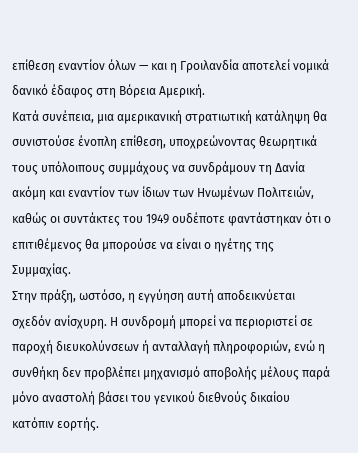επίθεση εναντίον όλων — και η Γροιλανδία αποτελεί νομικά δανικό έδαφος στη Βόρεια Αμερική.
Κατά συνέπεια, μια αμερικανική στρατιωτική κατάληψη θα συνιστούσε ένοπλη επίθεση, υποχρεώνοντας θεωρητικά τους υπόλοιπους συμμάχους να συνδράμουν τη Δανία ακόμη και εναντίον των ίδιων των Ηνωμένων Πολιτειών, καθώς οι συντάκτες του 1949 ουδέποτε φαντάστηκαν ότι ο επιτιθέμενος θα μπορούσε να είναι ο ηγέτης της Συμμαχίας.
Στην πράξη, ωστόσο, η εγγύηση αυτή αποδεικνύεται σχεδόν ανίσχυρη. Η συνδρομή μπορεί να περιοριστεί σε παροχή διευκολύνσεων ή ανταλλαγή πληροφοριών, ενώ η συνθήκη δεν προβλέπει μηχανισμό αποβολής μέλους παρά μόνο αναστολή βάσει του γενικού διεθνούς δικαίου κατόπιν εορτής.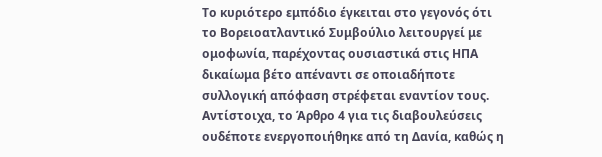Το κυριότερο εμπόδιο έγκειται στο γεγονός ότι το Βορειοατλαντικό Συμβούλιο λειτουργεί με ομοφωνία, παρέχοντας ουσιαστικά στις ΗΠΑ δικαίωμα βέτο απέναντι σε οποιαδήποτε συλλογική απόφαση στρέφεται εναντίον τους.
Αντίστοιχα, το Άρθρο 4 για τις διαβουλεύσεις ουδέποτε ενεργοποιήθηκε από τη Δανία, καθώς η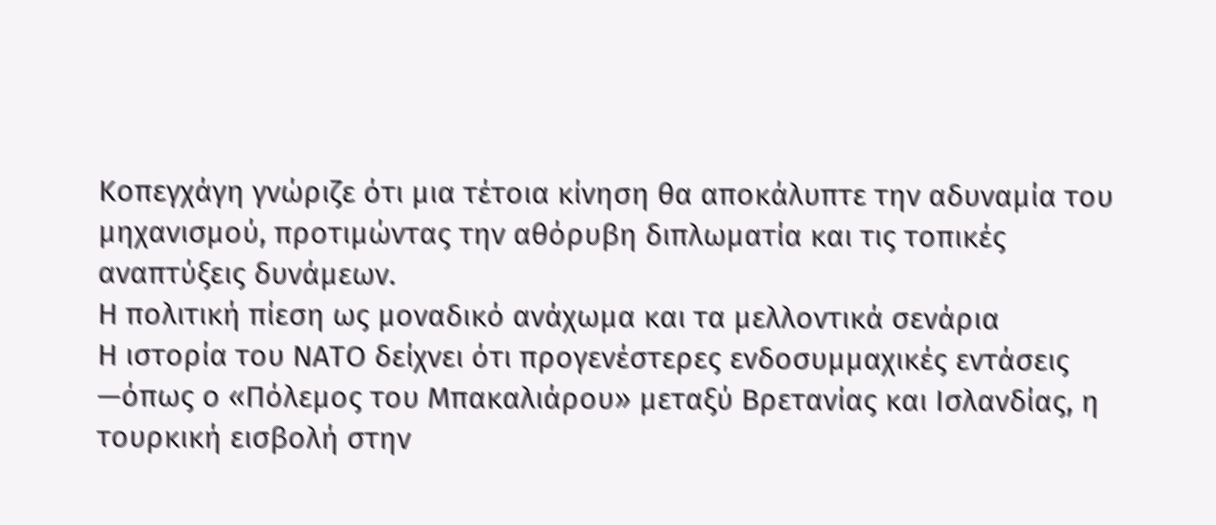Κοπεγχάγη γνώριζε ότι μια τέτοια κίνηση θα αποκάλυπτε την αδυναμία του μηχανισμού, προτιμώντας την αθόρυβη διπλωματία και τις τοπικές αναπτύξεις δυνάμεων.
Η πολιτική πίεση ως μοναδικό ανάχωμα και τα μελλοντικά σενάρια
Η ιστορία του ΝΑΤΟ δείχνει ότι προγενέστερες ενδοσυμμαχικές εντάσεις —όπως ο «Πόλεμος του Μπακαλιάρου» μεταξύ Βρετανίας και Ισλανδίας, η τουρκική εισβολή στην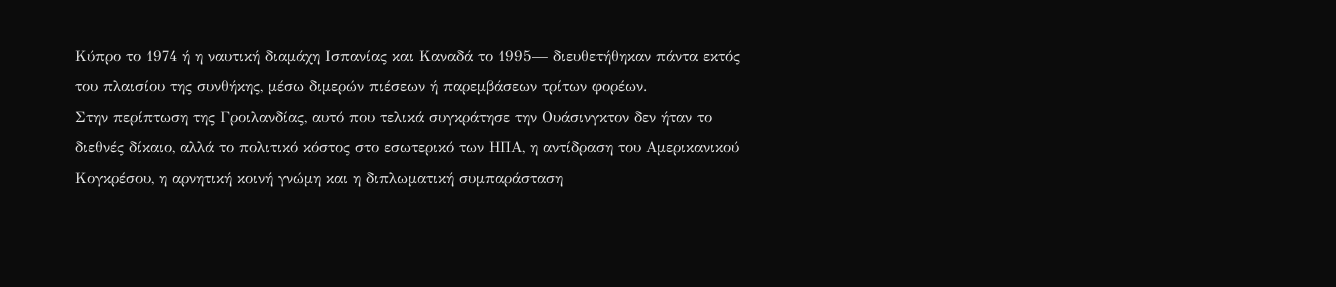Κύπρο το 1974 ή η ναυτική διαμάχη Ισπανίας και Καναδά το 1995— διευθετήθηκαν πάντα εκτός του πλαισίου της συνθήκης, μέσω διμερών πιέσεων ή παρεμβάσεων τρίτων φορέων.
Στην περίπτωση της Γροιλανδίας, αυτό που τελικά συγκράτησε την Ουάσινγκτον δεν ήταν το διεθνές δίκαιο, αλλά το πολιτικό κόστος στο εσωτερικό των ΗΠΑ, η αντίδραση του Αμερικανικού Κογκρέσου, η αρνητική κοινή γνώμη και η διπλωματική συμπαράσταση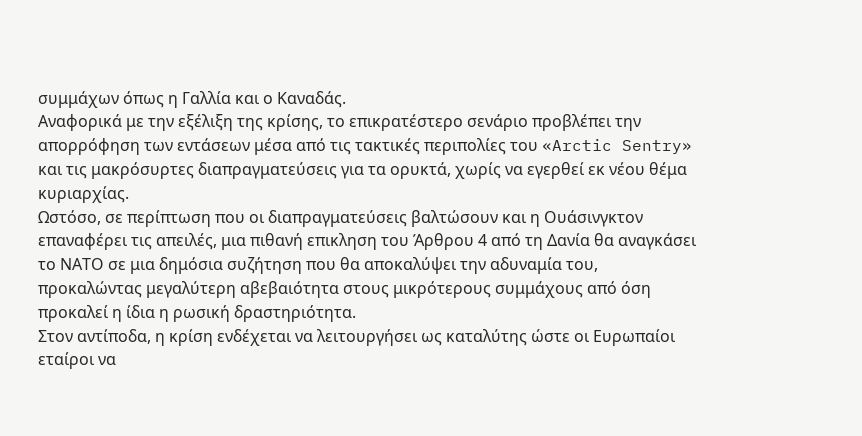συμμάχων όπως η Γαλλία και ο Καναδάς.
Αναφορικά με την εξέλιξη της κρίσης, το επικρατέστερο σενάριο προβλέπει την απορρόφηση των εντάσεων μέσα από τις τακτικές περιπολίες του «Arctic Sentry» και τις μακρόσυρτες διαπραγματεύσεις για τα ορυκτά, χωρίς να εγερθεί εκ νέου θέμα κυριαρχίας.
Ωστόσο, σε περίπτωση που οι διαπραγματεύσεις βαλτώσουν και η Ουάσινγκτον επαναφέρει τις απειλές, μια πιθανή επικληση του Άρθρου 4 από τη Δανία θα αναγκάσει το ΝΑΤΟ σε μια δημόσια συζήτηση που θα αποκαλύψει την αδυναμία του, προκαλώντας μεγαλύτερη αβεβαιότητα στους μικρότερους συμμάχους από όση προκαλεί η ίδια η ρωσική δραστηριότητα.
Στον αντίποδα, η κρίση ενδέχεται να λειτουργήσει ως καταλύτης ώστε οι Ευρωπαίοι εταίροι να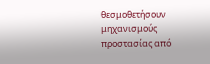θεσμοθετήσουν μηχανισμούς προστασίας από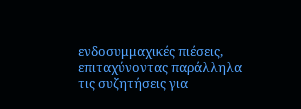ενδοσυμμαχικές πιέσεις, επιταχύνοντας παράλληλα τις συζητήσεις για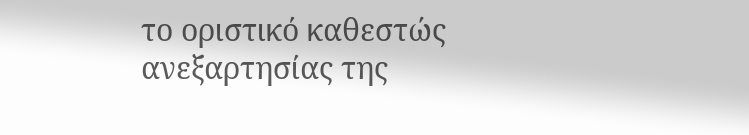το οριστικό καθεστώς ανεξαρτησίας της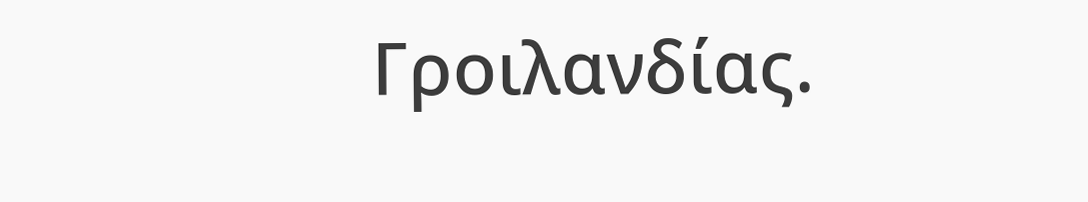Γροιλανδίας.